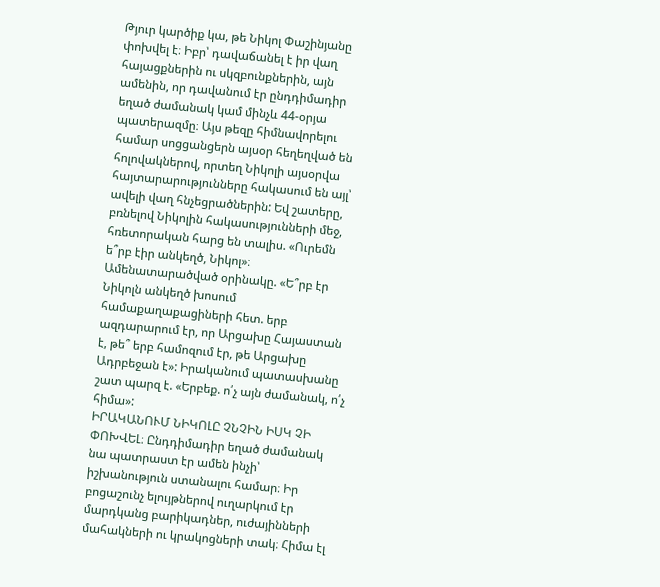Թյուր կարծիք կա, թե Նիկոլ Փաշինյանը փոխվել է։ Իբր՝ դավաճանել է իր վաղ հայացքներին ու սկզբունքներին, այն ամենին, որ դավանում էր ընդդիմադիր եղած ժամանակ կամ մինչև 44-օրյա պատերազմը։ Այս թեզը հիմնավորելու համար սոցցանցերն այսօր հեղեղված են հոլովակներով, որտեղ Նիկոլի այսօրվա հայտարարությունները հակասում են այլ՝ ավելի վաղ հնչեցրածներին: Եվ շատերը, բռնելով Նիկոլին հակասությունների մեջ, հռետորական հարց են տալիս. «Ուրեմն ե՞րբ էիր անկեղծ, Նիկոլ»։
Ամենատարածված օրինակը. «Ե՞րբ էր Նիկոլն անկեղծ խոսում համաքաղաքացիների հետ. երբ ազդարարում էր, որ Արցախը Հայաստան է, թե՞ երբ համոզում էր, թե Արցախը Ադրբեջան է»: Իրականում պատասխանը շատ պարզ է. «Երբեք. ո՛չ այն ժամանակ, ո՛չ հիմա»:
ԻՐԱԿԱՆՈՒՄ ՆԻԿՈԼԸ ՉՆՉԻՆ ԻՍԿ ՉԻ ՓՈԽՎԵԼ։ Ընդդիմադիր եղած ժամանակ նա պատրաստ էր ամեն ինչի՝ իշխանություն ստանալու համար։ Իր բոցաշունչ ելույթներով ուղարկում էր մարդկանց բարիկադներ, ուժայինների մահակների ու կրակոցների տակ։ Հիմա էլ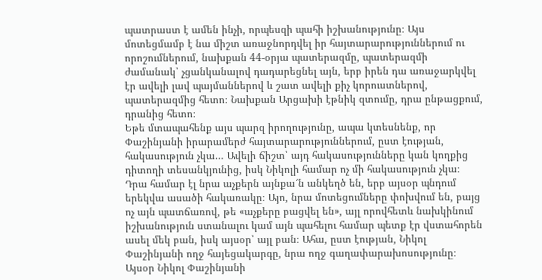պատրաստ է ամեն ինչի, որպեսզի պահի իշխանությունը։ Այս մոտեցմամբ է նա միշտ առաջնորդվել իր հայտարարություններում ու որոշումներում, նախքան 44-օրյա պատերազմը, պատերազմի ժամանակ՝ չցանկանալով դադարեցնել այն, երբ իրեն դա առաջարկվել էր ավելի լավ պայմաններով և շատ ավելի քիչ կորուստներով, պատերազմից հետո։ Նախքան Արցախի էթնիկ զտումը, դրա ընթացքում, դրանից հետո։
Եթե մտապահենք այս պարզ իրողությունը, ապա կտեսնենք, որ Փաշինյանի իրարամերժ հայտարարություններում, ըստ էության, հակասություն չկա… Ավելի ճիշտ՝ այդ հակասությունները կան կողքից դիտողի տեսանկյունից, իսկ Նիկոլի համար ոչ մի հակասություն չկա։ Դրա համար էլ նրա աչքերն այնքա՜ն անկեղծ են, երբ այսօր պնդում երեկվա ասածի հակառակը։ Այո, նրա մոտեցումները փոխվում են, բայց ոչ այն պատճառով, թե «աչքերը բացվել են», այլ որովհետև նախկինում իշխանություն ստանալու կամ այն պահելու համար պետք էր վստահորեն ասել մեկ բան, իսկ այսօր՝ այլ բան։ Ահա, ըստ էության, Նիկոլ Փաշինյանի ողջ հայեցակարգը, նրա ողջ գաղափարախոսությունը։
Այսօր Նիկոլ Փաշինյանի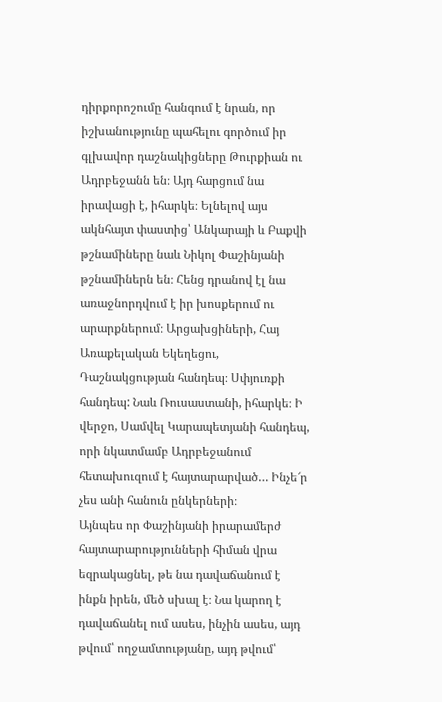դիրքորոշումը հանգում է նրան, որ իշխանությունը պահելու գործում իր գլխավոր դաշնակիցները Թուրքիան ու Ադրբեջանն են։ Այդ հարցում նա իրավացի է, իհարկե։ Ելնելով այս ակնհայտ փաստից՝ Անկարայի և Բաքվի թշնամիները նաև Նիկոլ Փաշինյանի թշնամիներն են։ Հենց դրանով էլ նա առաջնորդվում է իր խոսքերում ու արարքներում։ Արցախցիների, Հայ Առաքելական Եկեղեցու, Դաշնակցության հանդեպ։ Սփյուռքի հանդեպ: Նաև Ռուսաստանի, իհարկե։ Ի վերջո, Սամվել Կարապետյանի հանդեպ, որի նկատմամբ Ադրբեջանում հետախուզում է հայտարարված… Ինչե՜ր չես անի հանուն ընկերների։
Այնպես որ Փաշինյանի իրարամերժ հայտարարությունների հիման վրա եզրակացնել, թե նա դավաճանում է ինքն իրեն, մեծ սխալ է։ Նա կարող է դավաճանել ում ասես, ինչին ասես, այդ թվում՝ ողջամտությանը, այդ թվում՝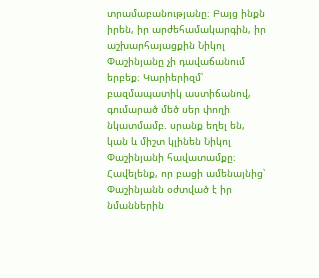տրամաբանությանը։ Բայց ինքն իրեն, իր արժեհամակարգին, իր աշխարհայացքին Նիկոլ Փաշինյանը չի դավաճանում երբեք։ Կարիերիզմ՝ բազմապատիկ աստիճանով, գումարած մեծ սեր փողի նկատմամբ. սրանք եղել են, կան և միշտ կլինեն Նիկոլ Փաշինյանի հավատամքը։
Հավելենք, որ բացի ամենայնից՝ Փաշինյանն օժտված է իր նմաններին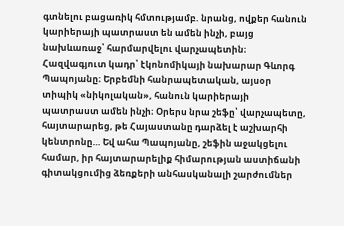գտնելու բացառիկ հմտությամբ. նրանց, ովքեր հանուն կարիերայի պատրաստ են ամեն ինչի, բայց նախևառաջ՝ հարմարվելու վարչապետին։
Հազվագյուտ կադր՝ էկոնոմիկայի նախարար Գևորգ Պապոյանը։ Երբեմնի հանրապետական, այսօր տիպիկ «նիկոլական», հանուն կարիերայի պատրաստ ամեն ինչի։ Օրերս նրա շեֆը՝ վարչապետը, հայտարարեց, թե Հայաստանը դարձել է աշխարհի կենտրոնը… Եվ ահա Պապոյանը, շեֆին աջակցելու համար, իր հայտարարելիք հիմարության աստիճանի գիտակցումից ձեռքերի անհասկանալի շարժումներ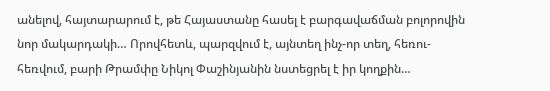անելով, հայտարարում է, թե Հայաստանը հասել է բարգավաճման բոլորովին նոր մակարդակի… Որովհետև, պարզվում է, այնտեղ ինչ-որ տեղ, հեռու-հեռվում, բարի Թրամփը Նիկոլ Փաշինյանին նստեցրել է իր կողքին…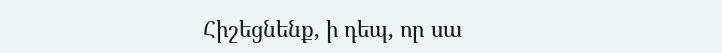Հիշեցնենք, ի դեպ, որ սա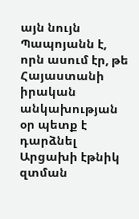այն նույն Պապոյանն է, որն ասում էր, թե Հայաստանի իրական անկախության օր պետք է դարձնել Արցախի էթնիկ զտման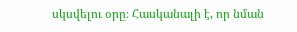սկսվելու օրը։ Հասկանալի է, որ նման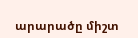արարածը միշտ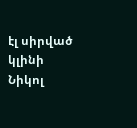էլ սիրված կլինի Նիկոլ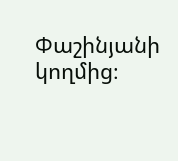Փաշինյանի կողմից։